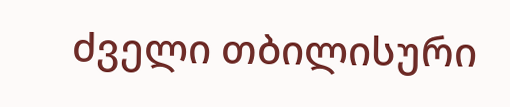ძველი თბილისური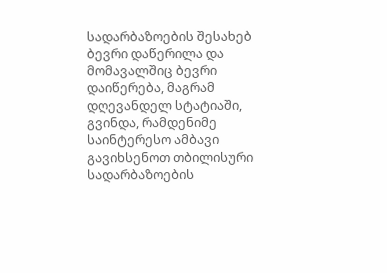სადარბაზოების შესახებ ბევრი დაწერილა და მომავალშიც ბევრი დაიწერება, მაგრამ დღევანდელ სტატიაში, გვინდა, რამდენიმე საინტერესო ამბავი გავიხსენოთ თბილისური სადარბაზოების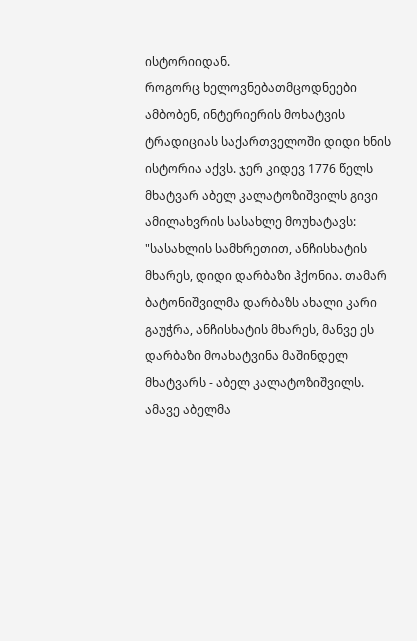ისტორიიდან.
როგორც ხელოვნებათმცოდნეები ამბობენ, ინტერიერის მოხატვის ტრადიციას საქართველოში დიდი ხნის ისტორია აქვს. ჯერ კიდევ 1776 წელს მხატვარ აბელ კალატოზიშვილს გივი ამილახვრის სასახლე მოუხატავს: "სასახლის სამხრეთით, ანჩისხატის მხარეს, დიდი დარბაზი ჰქონია. თამარ ბატონიშვილმა დარბაზს ახალი კარი გაუჭრა, ანჩისხატის მხარეს, მანვე ეს დარბაზი მოახატვინა მაშინდელ მხატვარს - აბელ კალატოზიშვილს. ამავე აბელმა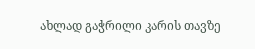ახლად გაჭრილი კარის თავზე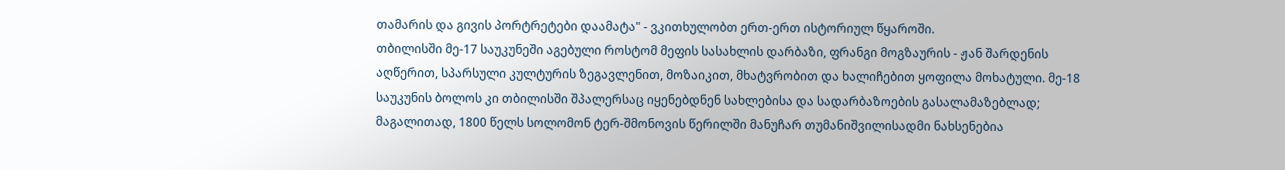თამარის და გივის პორტრეტები დაამატა" - ვკითხულობთ ერთ-ერთ ისტორიულ წყაროში.
თბილისში მე-17 საუკუნეში აგებული როსტომ მეფის სასახლის დარბაზი, ფრანგი მოგზაურის - ჟან შარდენის აღწერით, სპარსული კულტურის ზეგავლენით, მოზაიკით, მხატვრობით და ხალიჩებით ყოფილა მოხატული. მე-18 საუკუნის ბოლოს კი თბილისში შპალერსაც იყენებდნენ სახლებისა და სადარბაზოების გასალამაზებლად; მაგალითად, 1800 წელს სოლომონ ტერ-შმონოვის წერილში მანუჩარ თუმანიშვილისადმი ნახსენებია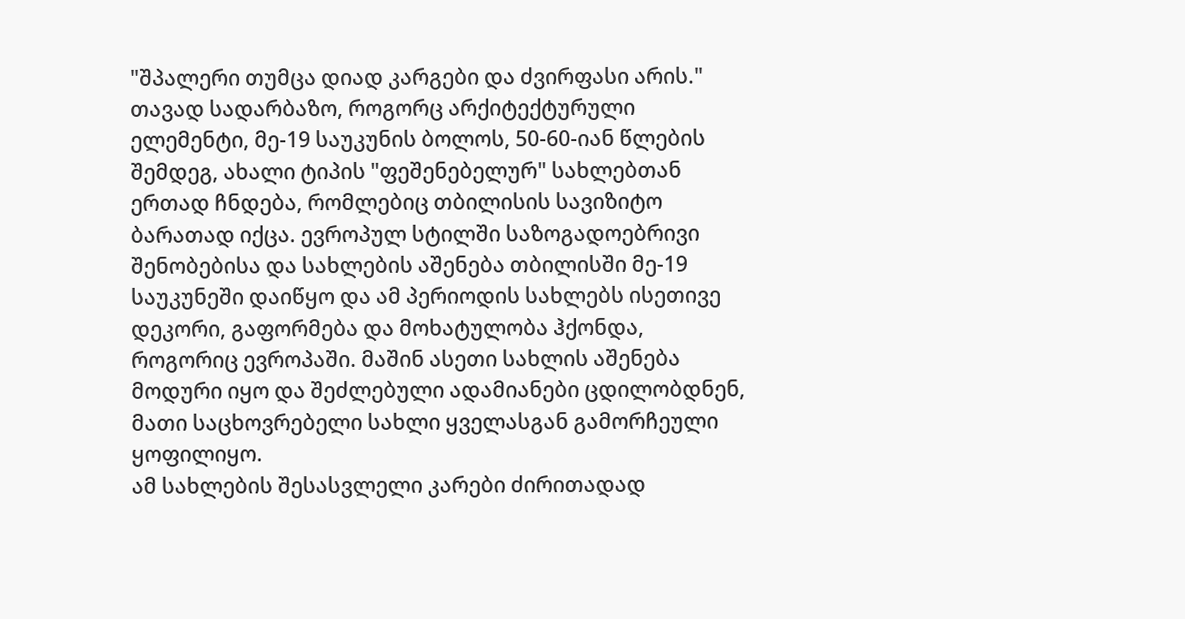"შპალერი თუმცა დიად კარგები და ძვირფასი არის."
თავად სადარბაზო, როგორც არქიტექტურული ელემენტი, მე-19 საუკუნის ბოლოს, 50-60-იან წლების შემდეგ, ახალი ტიპის "ფეშენებელურ" სახლებთან ერთად ჩნდება, რომლებიც თბილისის სავიზიტო ბარათად იქცა. ევროპულ სტილში საზოგადოებრივი შენობებისა და სახლების აშენება თბილისში მე-19 საუკუნეში დაიწყო და ამ პერიოდის სახლებს ისეთივე დეკორი, გაფორმება და მოხატულობა ჰქონდა, როგორიც ევროპაში. მაშინ ასეთი სახლის აშენება მოდური იყო და შეძლებული ადამიანები ცდილობდნენ, მათი საცხოვრებელი სახლი ყველასგან გამორჩეული ყოფილიყო.
ამ სახლების შესასვლელი კარები ძირითადად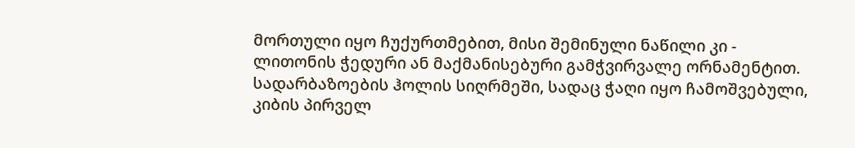მორთული იყო ჩუქურთმებით, მისი შემინული ნაწილი კი - ლითონის ჭედური ან მაქმანისებური გამჭვირვალე ორნამენტით. სადარბაზოების ჰოლის სიღრმეში, სადაც ჭაღი იყო ჩამოშვებული, კიბის პირველ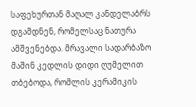საფეხურთან მაღალ კანდელაბრს დგამდნენ, რომელსაც ნათურა ამშვენებდა. მრავალი სადარბაზო მაშინ კედლის დიდი ღუმელით თბებოდა, რომლის კერამიკის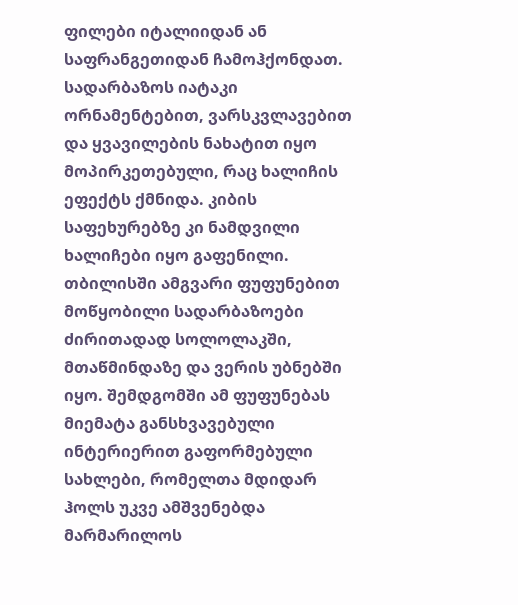ფილები იტალიიდან ან საფრანგეთიდან ჩამოჰქონდათ. სადარბაზოს იატაკი ორნამენტებით, ვარსკვლავებით და ყვავილების ნახატით იყო მოპირკეთებული, რაც ხალიჩის ეფექტს ქმნიდა. კიბის საფეხურებზე კი ნამდვილი ხალიჩები იყო გაფენილი.
თბილისში ამგვარი ფუფუნებით მოწყობილი სადარბაზოები ძირითადად სოლოლაკში, მთაწმინდაზე და ვერის უბნებში იყო. შემდგომში ამ ფუფუნებას მიემატა განსხვავებული ინტერიერით გაფორმებული სახლები, რომელთა მდიდარ ჰოლს უკვე ამშვენებდა მარმარილოს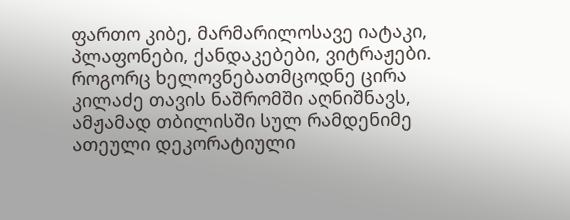ფართო კიბე, მარმარილოსავე იატაკი, პლაფონები, ქანდაკებები, ვიტრაჟები. როგორც ხელოვნებათმცოდნე ცირა კილაძე თავის ნაშრომში აღნიშნავს, ამჟამად თბილისში სულ რამდენიმე ათეული დეკორატიული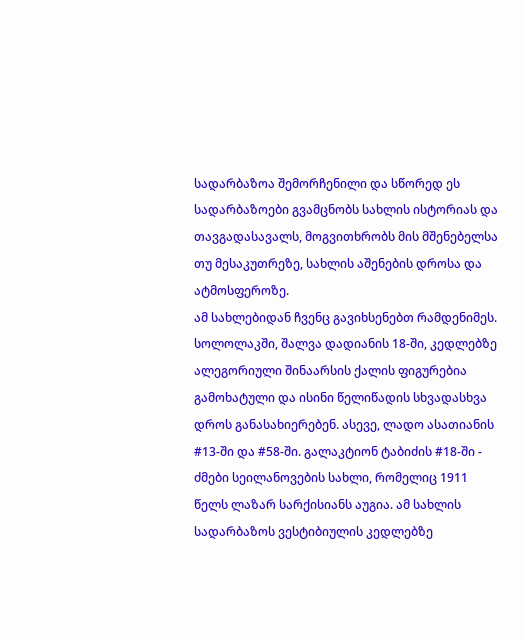სადარბაზოა შემორჩენილი და სწორედ ეს სადარბაზოები გვამცნობს სახლის ისტორიას და თავგადასავალს, მოგვითხრობს მის მშენებელსა თუ მესაკუთრეზე, სახლის აშენების დროსა და ატმოსფეროზე.
ამ სახლებიდან ჩვენც გავიხსენებთ რამდენიმეს. სოლოლაკში, შალვა დადიანის 18-ში, კედლებზე ალეგორიული შინაარსის ქალის ფიგურებია გამოხატული და ისინი წელიწადის სხვადასხვა დროს განასახიერებენ. ასევე, ლადო ასათიანის #13-ში და #58-ში. გალაკტიონ ტაბიძის #18-ში - ძმები სეილანოვების სახლი, რომელიც 1911 წელს ლაზარ სარქისიანს აუგია. ამ სახლის სადარბაზოს ვესტიბიულის კედლებზე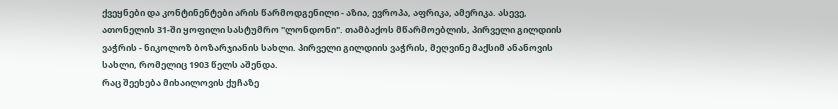ქვეყნები და კონტინენტები არის წარმოდგენილი - აზია, ევროპა, აფრიკა, ამერიკა. ასევე, ათონელის 31-ში ყოფილი სასტუმრო "ლონდონი". თამბაქოს მწარმოებლის, პირველი გილდიის ვაჭრის - ნიკოლოზ ბოზარჯიანის სახლი. პირველი გილდიის ვაჭრის, მეღვინე მაქსიმ ანანოვის სახლი, რომელიც 1903 წელს აშენდა.
რაც შეეხება მიხაილოვის ქუჩაზე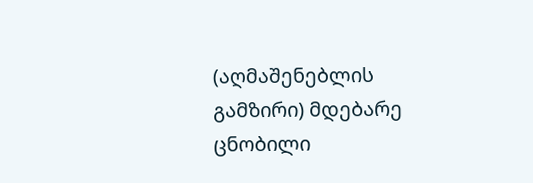(აღმაშენებლის გამზირი) მდებარე ცნობილი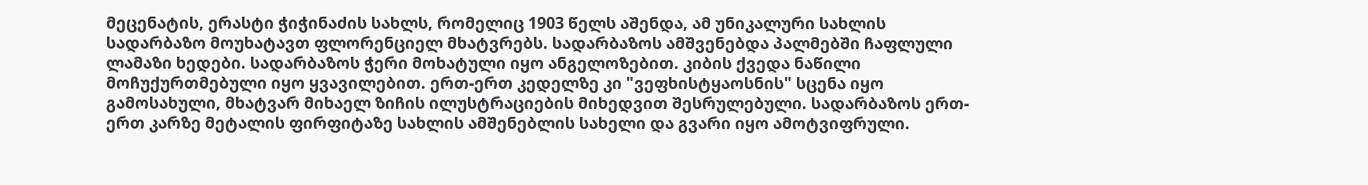მეცენატის, ერასტი ჭიჭინაძის სახლს, რომელიც 1903 წელს აშენდა, ამ უნიკალური სახლის სადარბაზო მოუხატავთ ფლორენციელ მხატვრებს. სადარბაზოს ამშვენებდა პალმებში ჩაფლული ლამაზი ხედები. სადარბაზოს ჭერი მოხატული იყო ანგელოზებით. კიბის ქვედა ნაწილი მოჩუქურთმებული იყო ყვავილებით. ერთ-ერთ კედელზე კი "ვეფხისტყაოსნის" სცენა იყო გამოსახული, მხატვარ მიხაელ ზიჩის ილუსტრაციების მიხედვით შესრულებული. სადარბაზოს ერთ-ერთ კარზე მეტალის ფირფიტაზე სახლის ამშენებლის სახელი და გვარი იყო ამოტვიფრული.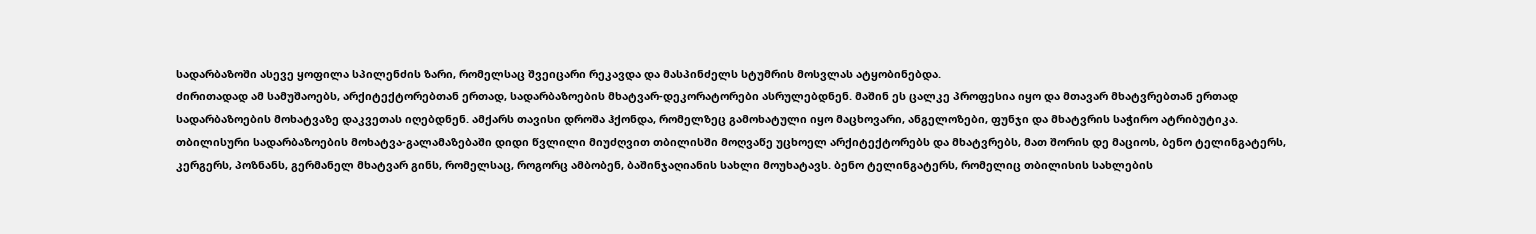სადარბაზოში ასევე ყოფილა სპილენძის ზარი, რომელსაც შვეიცარი რეკავდა და მასპინძელს სტუმრის მოსვლას ატყობინებდა.
ძირითადად ამ სამუშაოებს, არქიტექტორებთან ერთად, სადარბაზოების მხატვარ-დეკორატორები ასრულებდნენ. მაშინ ეს ცალკე პროფესია იყო და მთავარ მხატვრებთან ერთად სადარბაზოების მოხატვაზე დაკვეთას იღებდნენ. ამქარს თავისი დროშა ჰქონდა, რომელზეც გამოხატული იყო მაცხოვარი, ანგელოზები, ფუნჯი და მხატვრის საჭირო ატრიბუტიკა.
თბილისური სადარბაზოების მოხატვა-გალამაზებაში დიდი წვლილი მიუძღვით თბილისში მოღვაწე უცხოელ არქიტექტორებს და მხატვრებს, მათ შორის დე მაციოს, ბენო ტელინგატერს, კერგერს, პოზნანს, გერმანელ მხატვარ გინს, რომელსაც, როგორც ამბობენ, ბაშინჯაღიანის სახლი მოუხატავს. ბენო ტელინგატერს, რომელიც თბილისის სახლების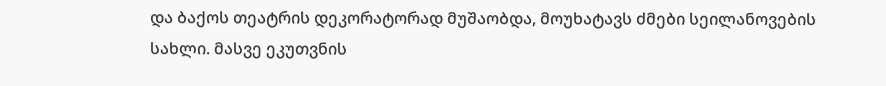და ბაქოს თეატრის დეკორატორად მუშაობდა, მოუხატავს ძმები სეილანოვების სახლი. მასვე ეკუთვნის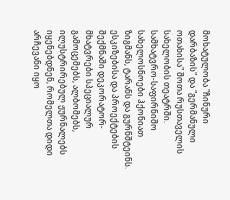მოხატულობა "ჩინური დარბაზის" და "გერმანული ოთახისა" შოთა რუსთაველის სახელობის თეატრში.
სამხატვრო-საფირნიშო სახელოსნოები ჰქონიათ ზიგმანს, ტარანს და გურნშტეინს. ესკიზებისა და პროექტების შექმნაში დეკორატორ-მხატვრები სპეციალურ გამოცემებს, ალბომებს, ილუსტრირებულ ჟურნალებს იყენებდნენ, რომელთა დიდი არჩევანი იყო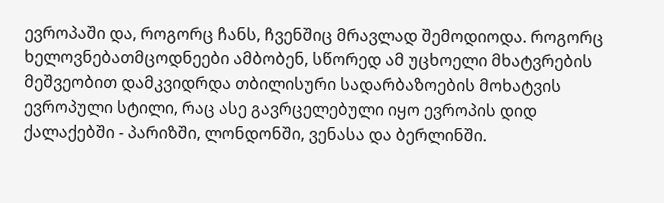ევროპაში და, როგორც ჩანს, ჩვენშიც მრავლად შემოდიოდა. როგორც ხელოვნებათმცოდნეები ამბობენ, სწორედ ამ უცხოელი მხატვრების მეშვეობით დამკვიდრდა თბილისური სადარბაზოების მოხატვის ევროპული სტილი, რაც ასე გავრცელებული იყო ევროპის დიდ ქალაქებში - პარიზში, ლონდონში, ვენასა და ბერლინში.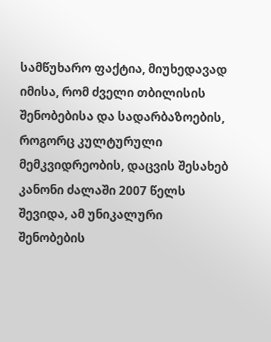სამწუხარო ფაქტია, მიუხედავად იმისა, რომ ძველი თბილისის შენობებისა და სადარბაზოების, როგორც კულტურული მემკვიდრეობის, დაცვის შესახებ კანონი ძალაში 2007 წელს შევიდა, ამ უნიკალური შენობების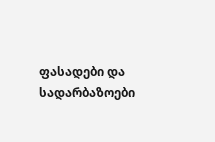ფასადები და სადარბაზოები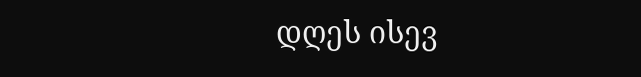დღეს ისევ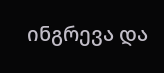ინგრევა და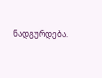ნადგურდება.